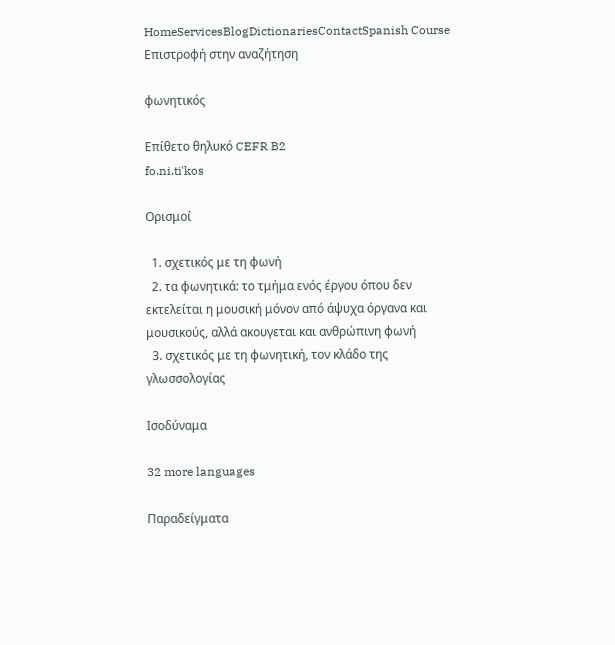HomeServicesBlogDictionariesContactSpanish Course
Επιστροφή στην αναζήτηση

φωνητικός

Επίθετο θηλυκό CEFR B2
fo.ni.tiˈkos

Ορισμοί

  1. σχετικός με τη φωνή
  2. τα φωνητικά: το τμήμα ενός έργου όπου δεν εκτελείται η μουσική μόνον από άψυχα όργανα και μουσικούς, αλλά ακουγεται και ανθρώπινη φωνή
  3. σχετικός με τη φωνητική, τον κλάδο της γλωσσολογίας

Ισοδύναμα

32 more languages

Παραδείγματα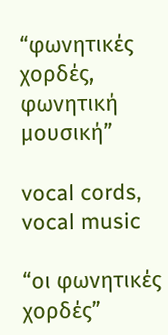“φωνητικές χορδές, φωνητική μουσική”

vocal cords, vocal music

“οι φωνητικές χορδές”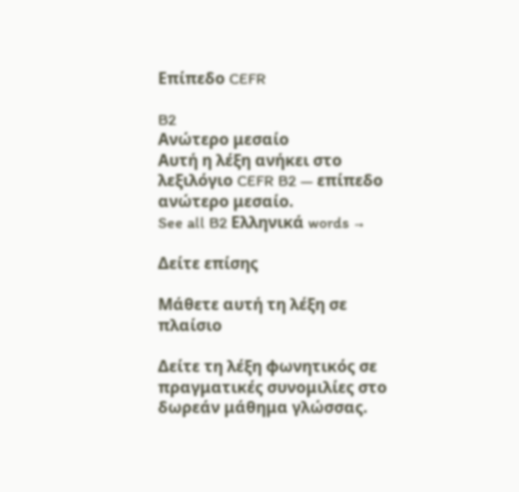Επίπεδο CEFR

B2
Ανώτερο μεσαίο
Αυτή η λέξη ανήκει στο λεξιλόγιο CEFR B2 — επίπεδο ανώτερο μεσαίο.
See all B2 Ελληνικά words →

Δείτε επίσης

Μάθετε αυτή τη λέξη σε πλαίσιο

Δείτε τη λέξη φωνητικός σε πραγματικές συνομιλίες στο δωρεάν μάθημα γλώσσας.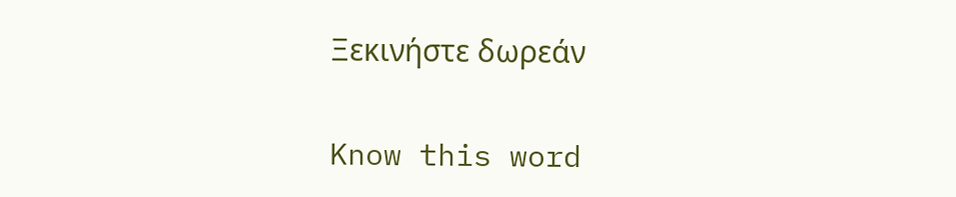Ξεκινήστε δωρεάν

Know this word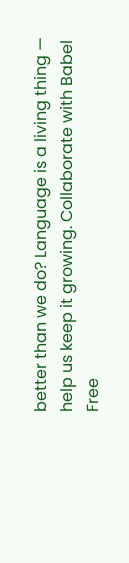better than we do? Language is a living thing — help us keep it growing. Collaborate with Babel Free